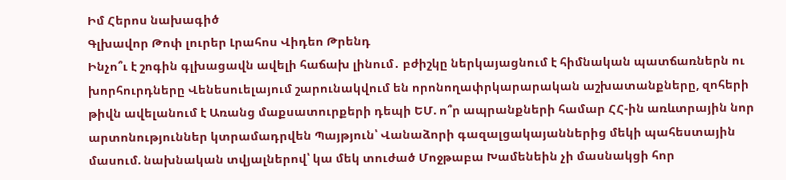Իմ Հերոս նախագիծ
Գլխավոր Թոփ լուրեր Լրահոս Վիդեո Թրենդ
Ինչո՞ւ է շոգին գլխացավն ավելի հաճախ լինում․ բժիշկը ներկայացնում է հիմնական պատճառներն ու խորհուրդները Վենեսուելայում շարունակվում են որոնողափրկարարական աշխատանքները, զոհերի թիվն ավելանում է Առանց մաքսատուրքերի դեպի ԵՄ. ո՞ր ապրանքների համար ՀՀ-ին առևտրային նոր արտոնություններ կտրամադրվեն Պայթյուն՝ Վանաձորի գազալցակայաններից մեկի պահեստային մասում. նախնական տվյալներով՝ կա մեկ տուժած Մոջթաբա Խամենեին չի մասնակցի հոր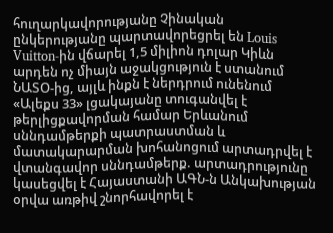հուղարկավորությանը Չինական ընկերությանը պարտավորեցրել են Louis Vuitton-ին վճարել 1,5 միլիոն դոլար Կիևն արդեն ոչ միայն աջակցություն է ստանում ՆԱՏՕ-ից, այլև ինքն է ներդրում ունենում «Ալեքս 33» լցակայանը տուգանվել է թերլիցքավորման համար Երևանում սննդամթերքի պատրաստման և մատակարարման խոհանոցում արտադրվել է վտանգավոր սննդամթերք. արտադրությունը կասեցվել է Հայաստանի ԱԳՆ-ն Անկախության օրվա առթիվ շնորհավորել է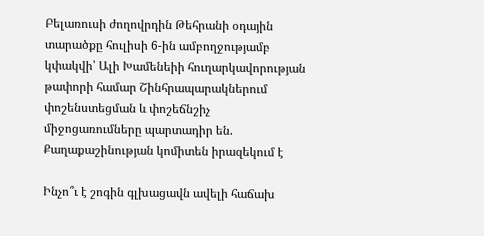Բելառուսի ժողովրդին Թեհրանի օդային տարածքը հուլիսի 6-ին ամբողջությամբ կփակվի՝ Ալի Խամենեիի հուղարկավորության թափորի համար Շինհրապարակներում փոշենստեցման և փոշեճնշիչ միջոցառումները պարտադիր են. Քաղաքաշինության կոմիտեն իրազեկում է

Ինչո՞ւ է շոգին գլխացավն ավելի հաճախ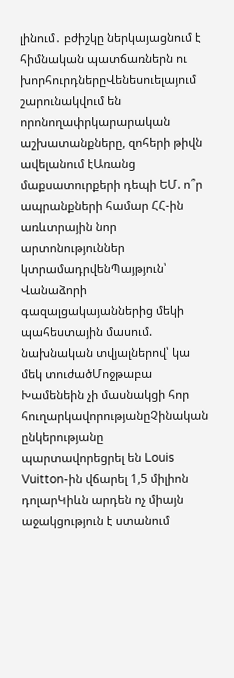լինում․ բժիշկը ներկայացնում է հիմնական պատճառներն ու խորհուրդներըՎենեսուելայում շարունակվում են որոնողափրկարարական աշխատանքները, զոհերի թիվն ավելանում էԱռանց մաքսատուրքերի դեպի ԵՄ. ո՞ր ապրանքների համար ՀՀ-ին առևտրային նոր արտոնություններ կտրամադրվենՊայթյուն՝ Վանաձորի գազալցակայաններից մեկի պահեստային մասում. նախնական տվյալներով՝ կա մեկ տուժածՄոջթաբա Խամենեին չի մասնակցի հոր հուղարկավորությանըՉինական ընկերությանը պարտավորեցրել են Louis Vuitton-ին վճարել 1,5 միլիոն դոլարԿիևն արդեն ոչ միայն աջակցություն է ստանում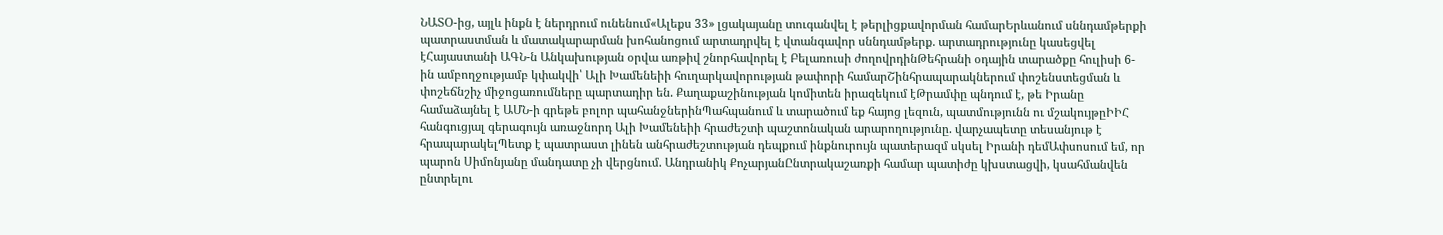ՆԱՏՕ-ից, այլև ինքն է ներդրում ունենում«Ալեքս 33» լցակայանը տուգանվել է թերլիցքավորման համարԵրևանում սննդամթերքի պատրաստման և մատակարարման խոհանոցում արտադրվել է վտանգավոր սննդամթերք. արտադրությունը կասեցվել էՀայաստանի ԱԳՆ-ն Անկախության օրվա առթիվ շնորհավորել է Բելառուսի ժողովրդինԹեհրանի օդային տարածքը հուլիսի 6-ին ամբողջությամբ կփակվի՝ Ալի Խամենեիի հուղարկավորության թափորի համարՇինհրապարակներում փոշենստեցման և փոշեճնշիչ միջոցառումները պարտադիր են. Քաղաքաշինության կոմիտեն իրազեկում էԹրամփը պնդում է, թե Իրանը համաձայնել է ԱՄՆ-ի գրեթե բոլոր պահանջներինՊահպանում և տարածում եք հայոց լեզուն, պատմությունն ու մշակույթըԻԻՀ հանգուցյալ գերագույն առաջնորդ Ալի Խամենեիի հրաժեշտի պաշտոնական արարողությունը. վարչապետը տեսանյութ է հրապարակելՊետք է պատրաստ լինեն անհրաժեշտության դեպքում ինքնուրույն պատերազմ սկսել Իրանի դեմԱփսոսում եմ, որ պարոն Սիմոնյանը մանդատը չի վերցնում. Անդրանիկ ՔոչարյանԸնտրակաշառքի համար պատիժը կխստացվի, կսահմանվեն ընտրելու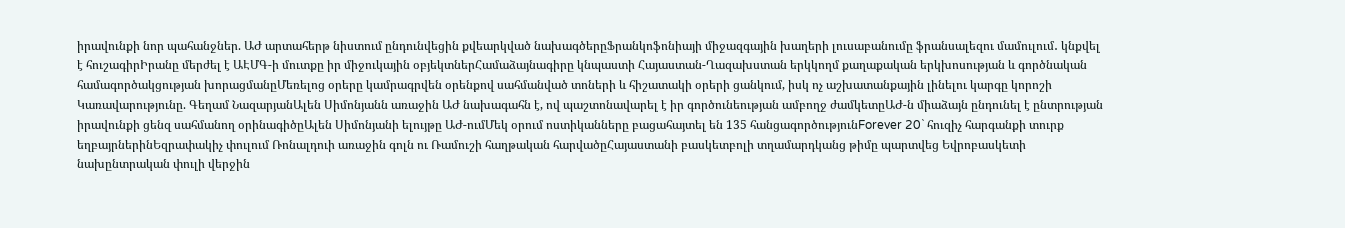իրավունքի նոր պահանջներ. ԱԺ արտահերթ նիստում ընդունվեցին քվեարկված նախագծերըՖրանկոֆոնիայի միջազգային խաղերի լուսաբանումը ֆրանսալեզու մամուլում․ կնքվել է հուշագիրԻրանը մերժել է ԱԷՄԳ-ի մուտքը իր միջուկային օբյեկտներՀամաձայնագիրը կնպաստի Հայաստան-Ղազախստան երկկողմ քաղաքական երկխոսության և գործնական համագործակցության խորացմանըՄեռելոց օրերը կամրագրվեն օրենքով սահմանված տոների և հիշատակի օրերի ցանկում, իսկ ոչ աշխատանքային լինելու կարգը կորոշի Կառավարությունը. Գեղամ ՆազարյանԱլեն Սիմոնյանն առաջին ԱԺ նախագահն է, ով պաշտոնավարել է իր գործունեության ամբողջ ժամկետըԱԺ-ն միաձայն ընդունել է ընտրության իրավունքի ցենզ սահմանող օրինագիծըԱլեն Սիմոնյանի ելույթը ԱԺ-ումՄեկ օրում ոստիկանները բացահայտել են 135 հանցագործությունForever 20` հուզիչ հարգանքի տուրք եղբայրներինԵզրափակիչ փուլում Ռոնալդուի առաջին գոլն ու Ռամուշի հաղթական հարվածըՀայաստանի բասկետբոլի տղամարդկանց թիմը պարտվեց Եվրոբասկետի նախընտրական փուլի վերջին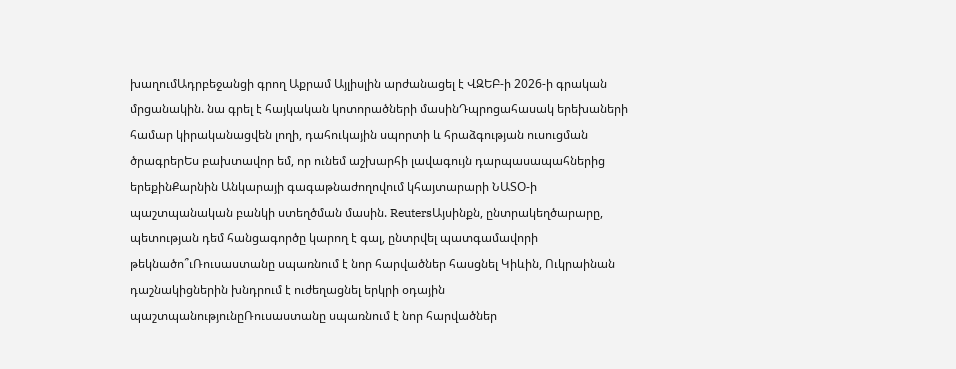խաղումԱդրբեջանցի գրող Աքրամ Այլիսլին արժանացել է ՎԶԵԲ-ի 2026-ի գրական մրցանակին. նա գրել է հայկական կոտորածների մասինԴպրոցահասակ երեխաների համար կիրականացվեն լողի, դահուկային սպորտի և հրաձգության ուսուցման ծրագրերԵս բախտավոր եմ, որ ունեմ աշխարհի լավագույն դարպասապահներից երեքինՔարնին Անկարայի գագաթնաժողովում կհայտարարի ՆԱՏՕ-ի պաշտպանական բանկի ստեղծման մասին. ReutersԱյսինքն, ընտրակեղծարարը, պետության դեմ հանցագործը կարող է գալ, ընտրվել պատգամավորի թեկնածո՞ւՌուսաստանը սպառնում է նոր հարվածներ հասցնել Կիևին, Ուկրաինան դաշնակիցներին խնդրում է ուժեղացնել երկրի օդային պաշտպանությունըՌուսաստանը սպառնում է նոր հարվածներ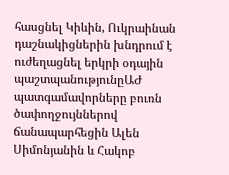հասցնել Կիևին, Ուկրաինան դաշնակիցներին խնդրում է ուժեղացնել երկրի օդային պաշտպանությունըԱԺ պատգամավորները բուռն ծափողջույններով ճանապարհեցին Ալեն Սիմոնյանին և Հակոբ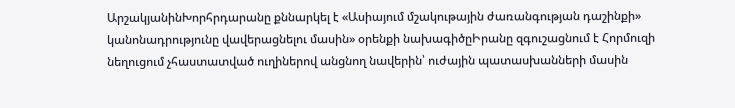ԱրշակյանինԽորհրդարանը քննարկել է «Ասիայում մշակութային ժառանգության դաշինքի» կանոնադրությունը վավերացնելու մասին» օրենքի նախագիծըԻրանը զգուշացնում է Հորմուզի նեղուցում չհաստատված ուղիներով անցնող նավերին՝ ուժային պատասխանների մասին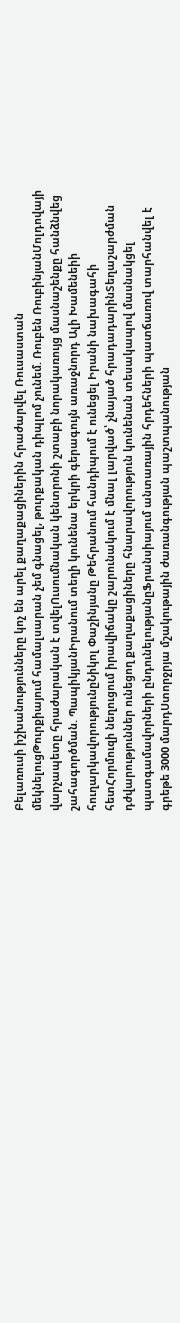Բելառուսի իշխանությունները կոչ են արել քաղաքացիներին հրաժարվել Ռուսաստան մեկնելուցԹուրքիայում համալսարան չեմ գնացել, թուրքական դիպլոմ չունեմ. Ռուբեն ՌուբինյանՄոլդովայի վարչապետը հրաժարական է տվելՈւսումնական կենտրոնի շտաբի նորակառույց մասնաշենքը հանձնվեց շահագործման. ՊապիկյանԻրանում տեղի կունենա երկրի գերագույն առաջնորդ Ալի Խամենեիի հուղարկավորությունըՆիկոլ Փաշինյանը Թեհրանում հանդիպում է ունեցել Իրանի նախագահի հետՀորմուզի նեղուցում իրավիճակը շարունակում է մնալ լարված՝ չնայած հրադադարինՏեղաշարժման դժվարություններ ունեցող քաղաքացիները հնարավորություն կունենան տեսակապով մասնակցել պատգամավորների ընդունելությանըՖրանսիայում անտառային հրդեհների պատճառով տարհանվել է գրեթե 3000 մարդՍտորջրյա մշակութային ժառանգության պաշտպանության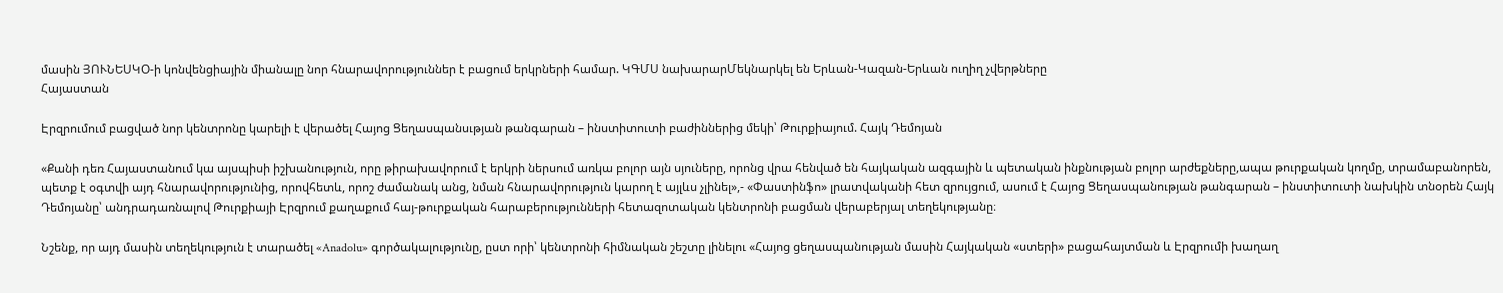մասին ՅՈՒՆԵՍԿՕ-ի կոնվենցիային միանալը նոր հնարավորություններ է բացում երկրների համար. ԿԳՄՍ նախարարՄեկնարկել են Երևան-Կազան-Երևան ուղիղ չվերթները
Հայաստան

Էրզրումում բացված նոր կենտրոնը կարելի է վերածել Հայոց Ցեղասպանսւթյան թանգարան – ինստիտուտի բաժիններից մեկի՝ Թուրքիայում. Հայկ Դեմոյան

«Քանի դեռ Հայաստանում կա այսպիսի իշխանություն, որը թիրախավորում է երկրի ներսում առկա բոլոր այն սյուները, որոնց վրա հենված են հայկական ազգային և պետական ինքնության բոլոր արժեքները,ապա թուրքական կողմը, տրամաբանորեն, պետք է օգտվի այդ հնարավորությունից, որովհետև, որոշ ժամանակ անց, նման հնարավորություն կարող է այլևս չլինել»,- «Փաստինֆո» լրատվականի հետ զրույցում, ասում է Հայոց Ցեղասպանության թանգարան – ինստիտուտի նախկին տնօրեն Հայկ Դեմոյանը՝ անդրադառնալով Թուրքիայի Էրզրում քաղաքում հայ-թուրքական հարաբերությունների հետազոտական կենտրոնի բացման վերաբերյալ տեղեկությանը։

Նշենք, որ այդ մասին տեղեկություն է տարածել «Anadolu» գործակալությունը, ըստ որի՝ կենտրոնի հիմնական շեշտը լինելու «Հայոց ցեղասպանության մասին Հայկական «ստերի» բացահայտման և Էրզրումի խաղաղ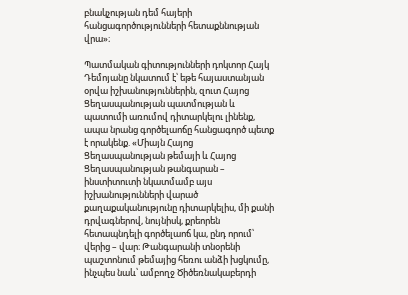բնակչության դեմ հայերի հանցագործությունների հետաքննության վրա»։

Պատմական գիտությունների դոկտոր Հայկ Դեմոյանը նկատում է՝ եթե հայաստանյան օրվա իշխանություններին, զուտ Հայոց Ցեղասպանության պատմության և պատումի առումով դիտարկելու լինենք, ապա նրանց գործելաոճը հանցագործ պետք է որակենք. «Միայն Հայոց Ցեղասպանության թեմայի և Հայոց Ցեղասպանության թանգարան – ինստիտուտի նկատմամբ այս իշխանությունների վարած քաղաքականությունը դիտարկելիս, մի քանի դրվագներով, նույնիսկ, քրեորեն հետապնդելի գործելաոճ կա, ընդ որում՝ վերից – վար։ Թանգարանի տնօրենի պաշտոնում թեմայից հեռու անձի խցկումը, ինչպես նաև՝ ամբողջ Ծիծեռնակաբերդի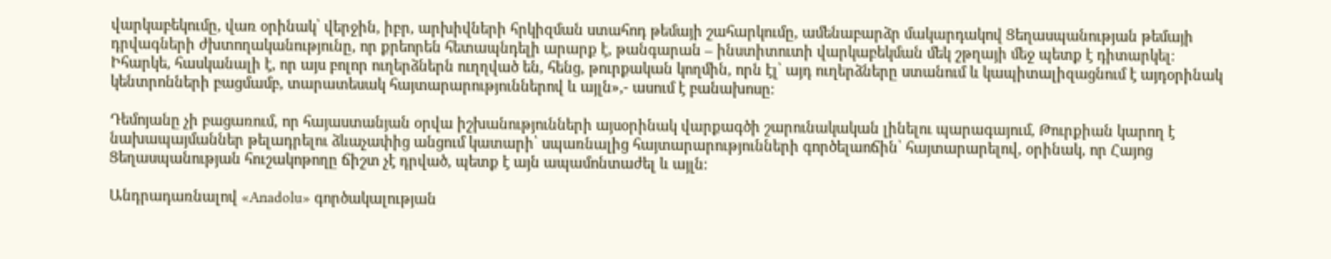վարկաբեկումը, վառ օրինակ՝ վերջին, իբր, արխիվների հրկիզման ստահոդ թեմայի շահարկումը, ամենաբարձր մակարդակով Ցեղասպանության թեմայի դրվագների ժխտողականությունը, որ քրեորեն հետապնդելի արարք է, թանգարան – ինստիտուտի վարկաբեկման մեկ շթղայի մեջ պետք է դիտարկել։ Իհարկե, հասկանալի է, որ այս բոլոր ուղերձներն ուղղված են, հենց, թուրքական կողմին, որն էլ՝ այդ ուղերձները ստանում և կապիտալիզացնում է այդօրինակ կենտրոնների բացմամբ, տարատեսակ հայտարարություններով և այլն»,- ասում է բանախոսը։

Դեմոյանը չի բացառում, որ հայաստանյան օրվա իշխանությունների այսօրինակ վարքագծի շարունակական լինելու պարագայում, Թուրքիան կարող է նախապայմաններ թելադրելու ձևաչափից անցում կատարի՝ սպառնալից հայտարարությունների գործելաոճին՝ հայտարարելով, օրինակ, որ Հայոց Ցեղասպանության հուշակոթողը ճիշտ չէ դրված, պետք է այն ապամոնտաժել և այլն։

Անդրադառնալով «Anadolu» գործակալության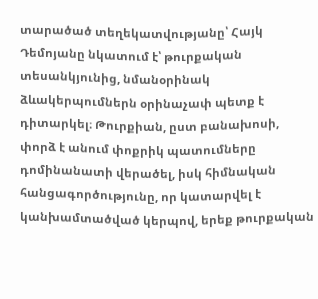տարածած տեղեկատվությանը՝ Հայկ Դեմոյանը նկատում է՝ թուրքական տեսանկյունից, նմանօրինակ ձևակերպումներն օրինաչափ պետք է դիտարկել։ Թուրքիան, ըստ բանախոսի, փորձ է անում փոքրիկ պատումները դոմինանատի վերածել, իսկ հիմնական հանցագործությունը, որ կատարվել է կանխամտածված կերպով, երեք թուրքական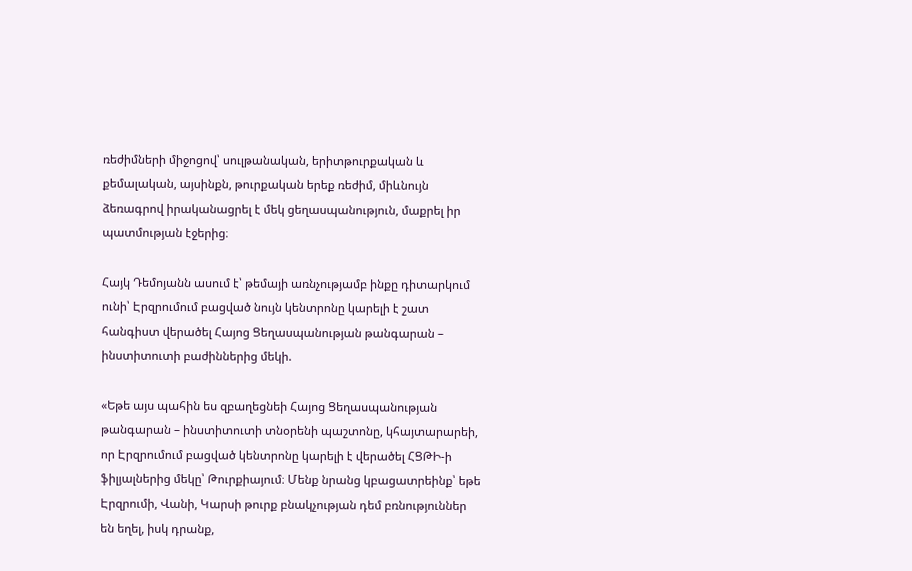ռեժիմների միջոցով՝ սուլթանական, երիտթուրքական և քեմալական, այսինքն, թուրքական երեք ռեժիմ, միևնույն ձեռագրով իրականացրել է մեկ ցեղասպանություն, մաքրել իր պատմության էջերից։

Հայկ Դեմոյանն ասում է՝ թեմայի առնչությամբ ինքը դիտարկում ունի՝ Էրզրումում բացված նույն կենտրոնը կարելի է շատ հանգիստ վերածել Հայոց Ցեղասպանության թանգարան – ինստիտուտի բաժիններից մեկի.

«Եթե այս պահին ես զբաղեցնեի Հայոց Ցեղասպանության թանգարան – ինստիտուտի տնօրենի պաշտոնը, կհայտարարեի, որ Էրզրումում բացված կենտրոնը կարելի է վերածել ՀՑԹԻ-ի ֆիլյալներից մեկը՝ Թուրքիայում։ Մենք նրանց կբացատրեինք՝ եթե Էրզրումի, Վանի, Կարսի թուրք բնակչության դեմ բռնություններ են եղել, իսկ դրանք,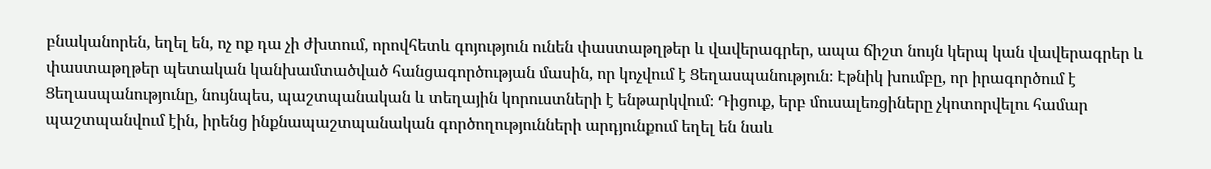բնականորեն, եղել են, ոչ ոք դա չի ժխտում, որովհետև գոյություն ունեն փաստաթղթեր և վավերագրեր, ապա ճիշտ նույն կերպ կան վավերագրեր և փաստաթղթեր պետական կանխամտածված հանցագործության մասին, որ կոչվում է Ցեղասպանություն։ Էթնիկ խումբը, որ իրագործում է Ցեղասպանությունը, նույնպես, պաշտպանական և տեղային կորուստների է ենթարկվում։ Դիցուք, երբ մուսալեռցիները չկոտորվելու համար պաշտպանվում էին, իրենց ինքնապաշտպանական գործողությունների արդյունքում եղել են նաև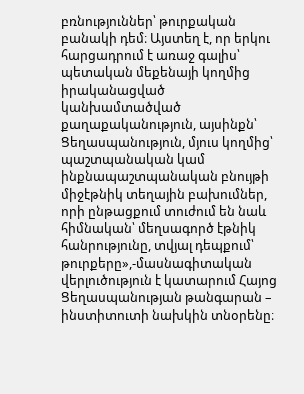բռնություններ՝ թուրքական բանակի դեմ։ Այստեղ է, որ երկու հարցադրում է առաջ գալիս՝ պետական մեքենայի կողմից իրականացված կանխամտածված քաղաքականություն, այսինքն՝ Ցեղասպանություն, մյուս կողմից՝ պաշտպանական կամ ինքնապաշտպանական բնույթի միջէթնիկ տեղային բախումներ, որի ընթացքում տուժում են նաև հիմնական՝ մեղսագործ էթնիկ հանրությունը, տվյալ դեպքում՝ թուրքերը»,-մասնագիտական վերլուծություն է կատարում Հայոց Ցեղասպանության թանգարան – ինստիտուտի նախկին տնօրենը։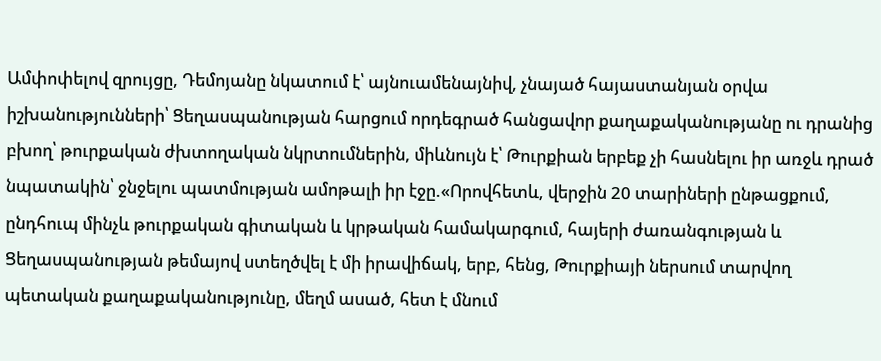Ամփոփելով զրույցը, Դեմոյանը նկատում է՝ այնուամենայնիվ, չնայած հայաստանյան օրվա իշխանությունների՝ Ցեղասպանության հարցում որդեգրած հանցավոր քաղաքականությանը ու դրանից բխող՝ թուրքական ժխտողական նկրտումներին, միևնույն է՝ Թուրքիան երբեք չի հասնելու իր առջև դրած նպատակին՝ ջնջելու պատմության ամոթալի իր էջը.«Որովհետև, վերջին 20 տարիների ընթացքում, ընդհուպ մինչև թուրքական գիտական և կրթական համակարգում, հայերի ժառանգության և Ցեղասպանության թեմայով ստեղծվել է մի իրավիճակ, երբ, հենց, Թուրքիայի ներսում տարվող պետական քաղաքականությունը, մեղմ ասած, հետ է մնում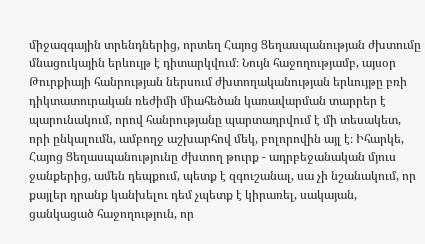միջազգային տրենդներից, որտեղ Հայոց Ցեղասպանության ժխտումը մնացուկային երևույթ է դիտարկվում։ Նույն հաջողությամբ, այսօր Թուրքիայի հանրության ներսում ժխտողականության երևույթը բռի դիկտատուրական ռեժիմի միահեծան կառավարման տարրեր է պարունակում, որով հանրությանը պարտադրվում է մի տեսակետ, որի ընկալումն, ամբողջ աշխարհով մեկ, բոլորովին այլ է։ Իհարկե, Հայոց Ցեղասպանությունը ժխտող թուրք - ադրբեջանական մյուս ջանքերից, ամեն դեպքում, պետք է զգուշանալ, սա չի նշանակում, որ քայլեր դրանք կանխելու դեմ չպետք է կիրառել, սակայան, ցանկացած հաջողություն, որ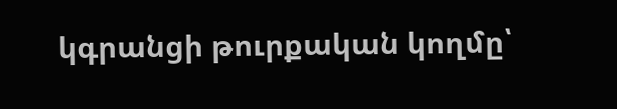կգրանցի թուրքական կողմը՝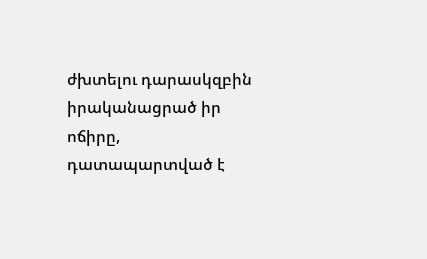ժխտելու դարասկզբին իրականացրած իր ոճիրը, դատապարտված է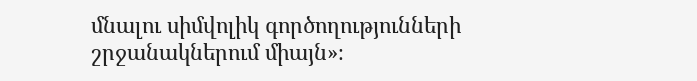մնալու սիմվոլիկ գործողությունների շրջանակներում միայն»։